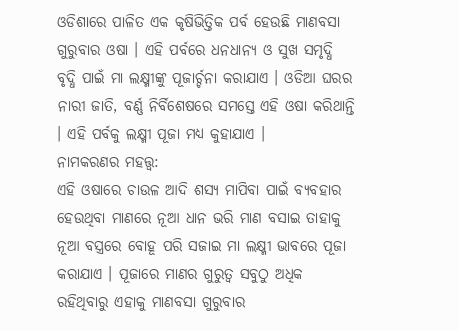ଓଡିଶାରେ ପାଳିତ ଏକ କୃଷିଭିତ୍ତିକ ପର୍ବ ହେଉଛି ମାଣବସା ଗୁରୁବାର ଓଷା । ଏହି ପର୍ବରେ ଧନଧାନ୍ୟ ଓ ସୁଖ ସମୃଦ୍ଧି ବୃଦ୍ଧି ପାଇଁ ମା ଲକ୍ଷ୍ମୀଙ୍କୁ ପୂଜାର୍ଚ୍ଚନା କରାଯାଏ । ଓଡିଆ ଘରର ନାରୀ ଜାତି, ବର୍ଣ୍ଣ ନିର୍ବିଶେଷରେ ସମସ୍ତେ ଏହି ଓଷା କରିଥାନ୍ତି । ଏହି ପର୍ବକୁ ଲକ୍ଷ୍ମୀ ପୂଜା ମଧ୍ୟ କୁହାଯାଏ ।
ନାମକରଣର ମହତ୍ତ୍ୱ:
ଏହି ଓଷାରେ ଚାଉଳ ଆଦି ଶସ୍ୟ ମାପିବା ପାଇଁ ବ୍ୟବହାର ହେଉଥିବା ମାଣରେ ନୂଆ ଧାନ ଭରି ମାଣ ବସାଇ ତାହାକୁ ନୂଆ ବସ୍ତ୍ରରେ ବୋହୂ ପରି ସଜାଇ ମା ଲକ୍ଷ୍ମୀ ଭାବରେ ପୂଜା କରାଯାଏ । ପୂଜାରେ ମାଣର ଗୁରୁତ୍ୱ ସବୁଠୁ ଅଧିକ ରହିଥିବାରୁ ଏହାକୁ ମାଣବସା ଗୁରୁବାର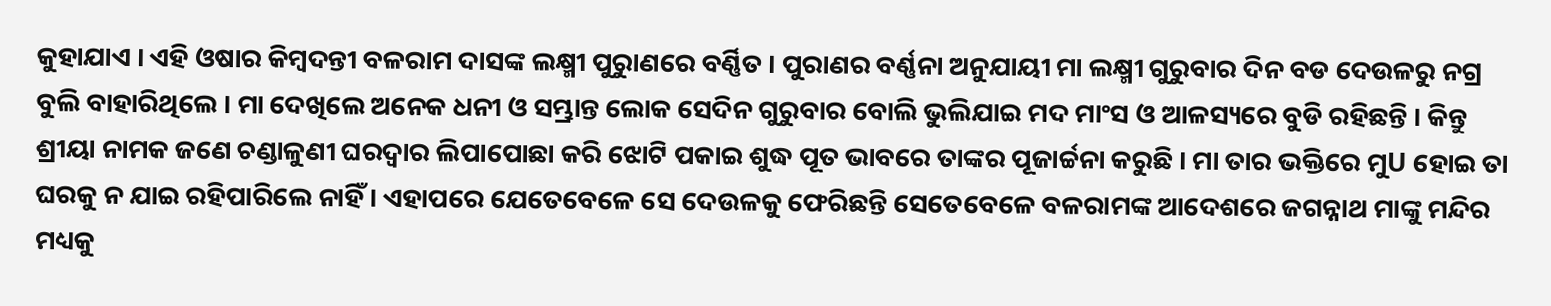କୁହାଯାଏ । ଏହି ଓଷାର କିମ୍ବଦନ୍ତୀ ବଳରାମ ଦାସଙ୍କ ଲକ୍ଷ୍ମୀ ପୁରୁାଣରେ ବର୍ଣ୍ଣିତ । ପୁରାଣର ବର୍ଣ୍ଣନା ଅନୁଯାୟୀ ମା ଲକ୍ଷ୍ମୀ ଗୁରୁବାର ଦିନ ବଡ ଦେଉଳରୁ ନଗ୍ର ବୁଲି ବାହାରିଥିଲେ । ମା ଦେଖିଲେ ଅନେକ ଧନୀ ଓ ସମ୍ଭ୍ରାନ୍ତ ଲୋକ ସେଦିନ ଗୁରୁବାର ବୋଲି ଭୁଲିଯାଇ ମଦ ମାଂସ ଓ ଆଳସ୍ୟରେ ବୁଡି ରହିଛନ୍ତି । କିନ୍ତୁ ଶ୍ରୀୟା ନାମକ ଜଣେ ଚଣ୍ଡାଳୁଣୀ ଘରଦ୍ୱାର ଲିପାପୋଛା କରି ଝୋଟି ପକାଇ ଶୁଦ୍ଧ ପୂତ ଭାବରେ ତାଙ୍କର ପୂଜାର୍ଚ୍ଚନା କରୁଛି । ମା ତାର ଭକ୍ତିରେ ମୁU ହୋଇ ତା ଘରକୁ ନ ଯାଇ ରହିପାରିଲେ ନାହିଁ । ଏହାପରେ ଯେତେବେଳେ ସେ ଦେଉଳକୁ ଫେରିଛନ୍ତି ସେତେବେଳେ ବଳରାମଙ୍କ ଆଦେଶରେ ଜଗନ୍ନାଥ ମାଙ୍କୁ ମନ୍ଦିର ମଧ୍ୟକୁ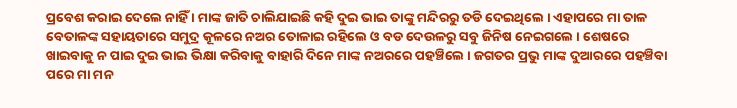ପ୍ରବେଶ କରାଇ ଦେଲେ ନାହିଁ । ମାଙ୍କ ଜାତି ଚାଲିଯାଇଛି କହି ଦୁଇ ଭାଇ ତାଙ୍କୁ ମନ୍ଦିରରୁ ତଡି ଦେଇଥିଲେ । ଏହାପରେ ମା ତାଳ ବେତାଳଙ୍କ ସହାୟତାରେ ସମୁଦ୍ର କୂଳରେ ନଅର ତୋଳାଇ ରହିଲେ ଓ ବଡ ଦେଉଳରୁ ସବୁ ଜିନିଷ ନେଇଗଲେ । ଶେଷରେ ଖାଇବାକୁ ନ ପାଇ ଦୁଇ ଭାଇ ଭିକ୍ଷା କରିବାକୁ ବାହାରି ଦିନେ ମାଙ୍କ ନଅରରେ ପହଞ୍ଚିଲେ । ଜଗତର ପ୍ରଭୁ ମାଙ୍କ ଦୁଆରରେ ପହଞ୍ଚିବା ପରେ ମା ମନ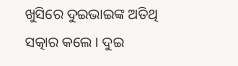ଖୁସିରେ ଦୁଇଭାଇଙ୍କ ଅତିଥି ସତ୍କାର କଲେ । ଦୁଇ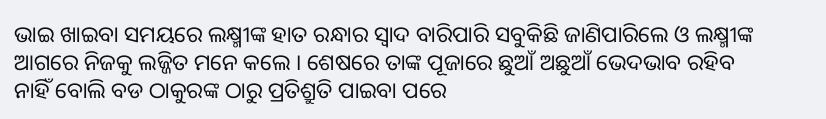ଭାଇ ଖାଇବା ସମୟରେ ଲକ୍ଷ୍ମୀଙ୍କ ହାତ ରନ୍ଧାର ସ୍ୱାଦ ବାରିପାରି ସବୁକିଛି ଜାଣିପାରିଲେ ଓ ଲକ୍ଷ୍ମୀଙ୍କ ଆଗରେ ନିଜକୁ ଲଜ୍ଜିତ ମନେ କଲେ । ଶେଷରେ ତାଙ୍କ ପୂଜାରେ ଛୁଆଁ ଅଛୁଆଁ ଭେଦଭାବ ରହିବ ନାହିଁ ବୋଲି ବଡ ଠାକୁରଙ୍କ ଠାରୁ ପ୍ରତିଶ୍ରୁତି ପାଇବା ପରେ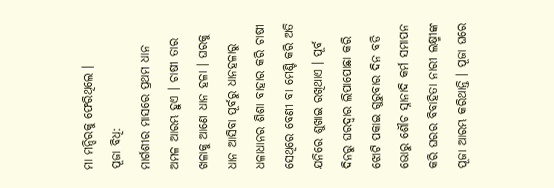ମା ମନ୍ଦିରକୁ ଫେରିଥିଲେ ।
ପୂଜା ବିଧି:
ମାର୍ଗଶୀର ମାସରେ ପ୍ରଥମ ଧାନ ଅମଳ ଆରମ୍ଭ ହୁଏ । ଚାଷୀ ତାର ଖଳାକୁ ଆଣେ ଧାନ ହଳା । ଘରକୁ ଧାନ ଆସିବା ପୂର୍ବରୁ ଧାନହଳାରୁ ଧଳାଧାନର ଶିଶା ବାହାର କରି ଚାଷୀ ସେଥିରେ ବେଣୀ ବା ମେଣ୍ଟି କରି ଅତି ଯନିରେ ଶୁଖାଇ ରଖିଥାଏ । ପୂର୍ବ ଦିନରୁ ଘରଦ୍ୱାର ଲିପାପୋଛା କରି ଝୋଟି ପକାଇ ଗୁରୁବାର ଦିନ ବଡି ଭୋରୁ ଶୌଚ ସ୍ନାନାଦି କର୍ମ ସମାପନ କରି ଘରର ବିବାହିତା ନାରୀ ଲକ୍ଷ୍ମୀଙ୍କ ପୂଜା ଆରମ୍ଭ କରିଥାନ୍ତି । ପୂଜା ଘରେ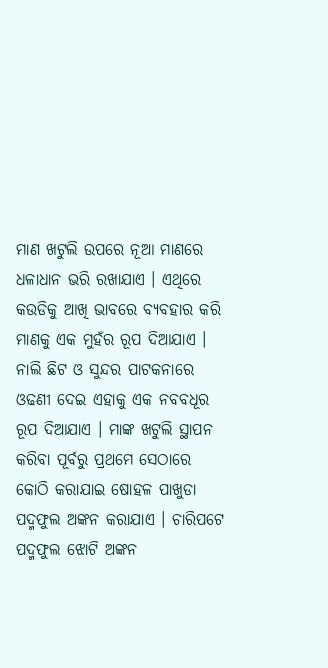ମାଣ ଖଟୁଲି ଉପରେ ନୂଆ ମାଣରେ ଧଳାଧାନ ଭରି ରଖାଯାଏ । ଏଥିରେ କଉଡିକୁ ଆଖି ଭାବରେ ବ୍ୟବହାର କରି ମାଣକୁ ଏକ ମୁହଁର ରୂପ ଦିଆଯାଏ । ନାଲି ଛିଟ ଓ ସୁନ୍ଦର ପାଟକନାରେ ଓଢଣୀ ଦେଇ ଏହାକୁ ଏକ ନବବଧୂର ରୂପ ଦିଆଯାଏ । ମାଙ୍କ ଖଟୁଲି ସ୍ଥାପନ କରିବା ପୂର୍ବରୁ ପ୍ରଥମେ ସେଠାରେ କୋଠି କରାଯାଇ ଷୋହଳ ପାଖୁଡା ପଦ୍ମଫୁଲ ଅଙ୍କନ କରାଯାଏ । ଚାରିପଟେ ପଦ୍ମଫୁଲ ଝୋଟି ଅଙ୍କନ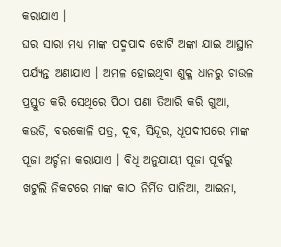କରାଯାଏ ।
ଘର ସାରା ମଧ୍ୟ ମାଙ୍କ ପଦ୍ମପାଦ ଝୋଟି ଅଙ୍କା ଯାଇ ଆସ୍ଥାନ ପର୍ଯ୍ୟନ୍ତ ଅଣାଯାଏ । ଅମଳ ହୋଇଥିବା ଶୁକ୍ଳ ଧାନରୁ ଚାଉଳ ପ୍ରସ୍ତୁତ କରି ସେଥିରେ ପିଠା ପଣା ତିଆରି କରି ଗୁଆ, କଉଡି, ବରକୋଳି ପତ୍ର, ଦୂବ, ସିନ୍ଦୂର, ଧୂପଦୀପରେ ମାଙ୍କ ପୂଜା ଅର୍ଚ୍ଚନା କରାଯାଏ । ବିଧି ଅନୁଯାୟୀ ପୂଜା ପୂର୍ବରୁ ଖଟୁଲି ନିକଟରେ ମାଙ୍କ କାଠ ନିର୍ମିତ ପାନିଆ, ଆଇନା,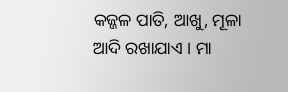କଜ୍ଜଳ ପାତି, ଆଖୁ, ମୂଳା ଆଦି ରଖାଯାଏ । ମା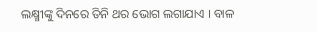ଲକ୍ଷ୍ମୀଙ୍କୁ ଦିନରେ ତିନି ଥର ଭୋଗ ଲଗାଯାଏ । ବାଳ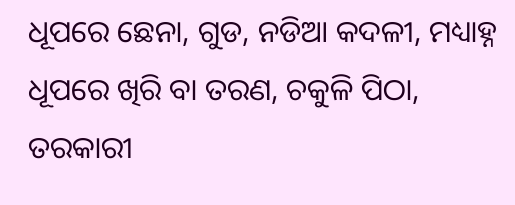ଧୂପରେ ଛେନା, ଗୁଡ, ନଡିଆ କଦଳୀ, ମଧ୍ୟାହ୍ନ ଧୂପରେ ଖିରି ବା ତରଣ, ଚକୁଳି ପିଠା, ତରକାରୀ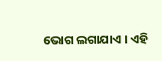ଭୋଗ ଲଗାଯାଏ । ଏହି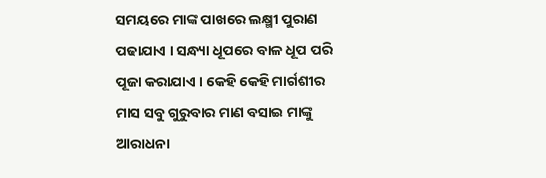ସମୟରେ ମାଙ୍କ ପାଖରେ ଲକ୍ଷ୍ମୀ ପୁରାଣ ପଢାଯାଏ । ସନ୍ଧ୍ୟା ଧୂପରେ ବାଳ ଧୂପ ପରି ପୂଜା କରାଯାଏ । କେହି କେହି ମାର୍ଗଶୀର ମାସ ସବୁ ଗୁରୁବାର ମାଣ ବସାଇ ମାଙ୍କୁ ଆରାଧନା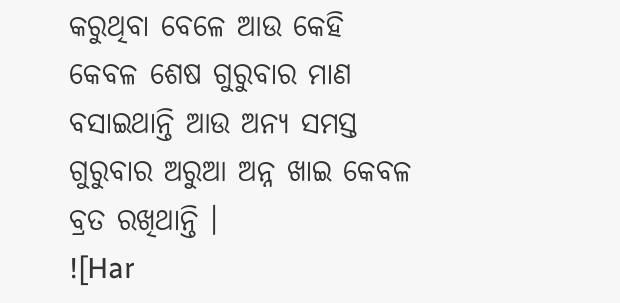କରୁଥିବା ବେଳେ ଆଉ କେହି କେବଳ ଶେଷ ଗୁରୁବାର ମାଣ ବସାଇଥାନ୍ତି ଆଉ ଅନ୍ୟ ସମସ୍ତ ଗୁରୁବାର ଅରୁଆ ଅନ୍ନ ଖାଇ କେବଳ ବ୍ରତ ରଖିଥାନ୍ତି ।
![Har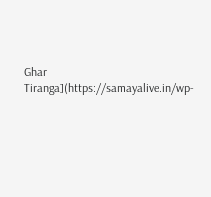Ghar Tiranga](https://samayalive.in/wp-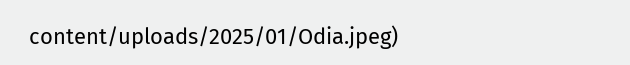content/uploads/2025/01/Odia.jpeg)